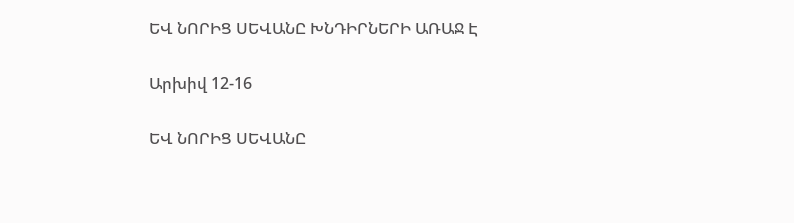ԵՎ ՆՈՐԻՑ ՍԵՎԱՆԸ ԽՆԴԻՐՆԵՐԻ ԱՌԱՋ Է

Արխիվ 12-16

ԵՎ ՆՈՐԻՑ ՍԵՎԱՆԸ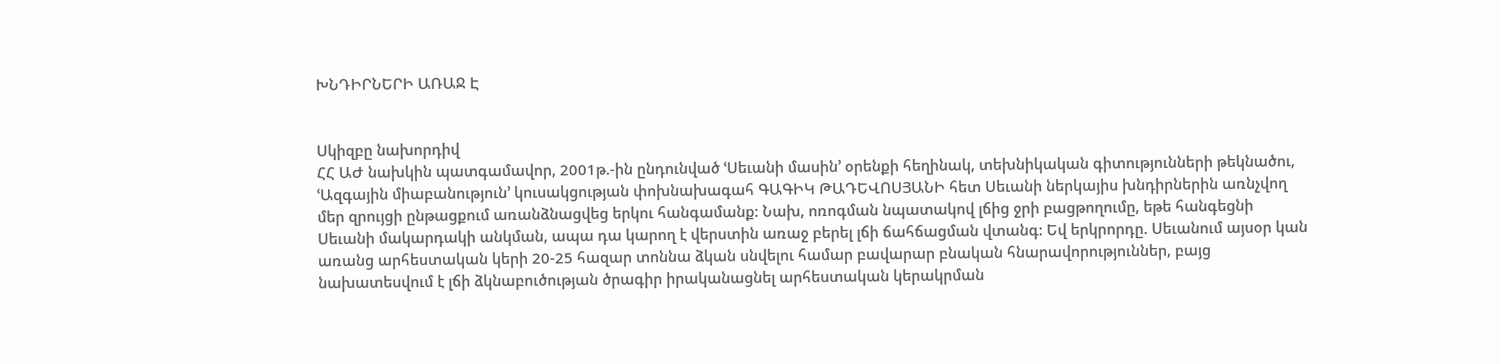ԽՆԴԻՐՆԵՐԻ ԱՌԱՋ Է


Սկիզբը նախորդիվ
ՀՀ ԱԺ նախկին պատգամավոր, 2001թ.-ին ընդունված ՙՍեւանի մասին՚ օրենքի հեղինակ, տեխնիկական գիտությունների թեկնածու, ՙԱզգային միաբանություն՚ կուսակցության փոխնախագահ ԳԱԳԻԿ ԹԱԴԵՎՈՍՅԱՆԻ հետ Սեւանի ներկայիս խնդիրներին առնչվող մեր զրույցի ընթացքում առանձնացվեց երկու հանգամանք: Նախ, ոռոգման նպատակով լճից ջրի բացթողումը, եթե հանգեցնի Սեւանի մակարդակի անկման, ապա դա կարող է վերստին առաջ բերել լճի ճահճացման վտանգ: Եվ երկրորդը. Սեւանում այսօր կան առանց արհեստական կերի 20-25 հազար տոննա ձկան սնվելու համար բավարար բնական հնարավորություններ, բայց նախատեսվում է լճի ձկնաբուծության ծրագիր իրականացնել արհեստական կերակրման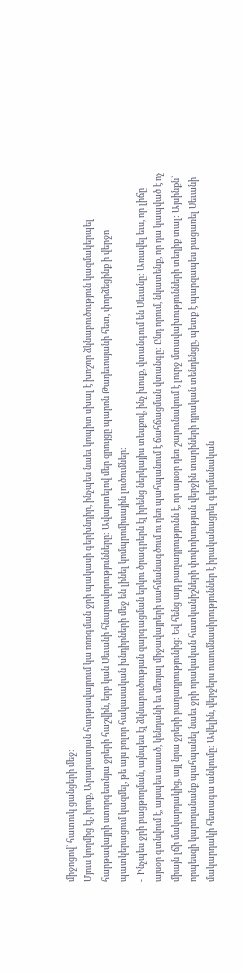միջոցով` հատուկ ցանցերի մեջ:
Մյուս կողմից էլ, իրոք, Արարատյան հարթավայրում կա ոռոգման ջրի պակասի գերխնդիր, ինչպես նաեւ կոպիտ սխալ է խոշոր ձկնաբուծություն կազմակերպել հարթավայրի ստորգետնյա ջրերի հաշվին, երբ կան Սեւանի հնարավորությունները: Ավարտելով մեր զրույցը պարոն Թադեւոսյանի հետ, փորձեցինք ի վերջո պատկերացում կազմել, թե այս բոլոր հակասական խնդիրների մեջ են լինել կոմպրոմիսային լուծումներ:
-  Ինչպես ջրի բացթողման, այնպես էլ ձկնաբուծության զարգացման երկու ծրագրերն էլ իրենց ներկայիս տեսքով, ինչ խոսք, վտանգում են Սեւանը: Առավել եւս, որ լիճը այսօր գտնվում է, այսպես ասած, կենդանի եւ մեռյալ միջավայրերի սահմանագծում ու դեռ պահպանում է ճահճացման վտանգը: Ընդ որում, նկատենք, որ դա կապված է ոչ միայն լճի մակարդակից, այլ նրա ջրերի բաղադրությունից: Եվ հենց այդ բաղադրությունն է, որ այսօր դեռ շարունակում է լուրջ մտավախությունների տեղիք տալ: Այսինքն` որպեսզի կարողանանք պահպանել նաեւ ջրի որակական հատկանիշների փոփոխության վերջին տարիների դրական տենդենցը, պետք է պարզապես բացառել Սեւանի մակարդակի հետագա անկումը: Ավելին, վերջերս ուսումնասիրություններ է իրականացրել գերմանական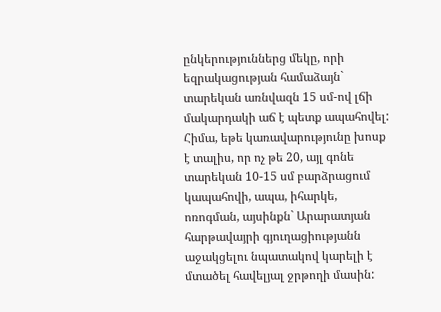ընկերություններց մեկը, որի եզրակացության համաձայն` տարեկան առնվազն 15 սմ-ով լճի մակարդակի աճ է պետք ապահովել: Հիմա, եթե կառավարությունը խոսք է տալիս, որ ոչ թե 20, այլ գոնե տարեկան 10-15 սմ բարձրացում կապահովի, ապա, իհարկե, ոռոգման, այսինքն` Արարատյան հարթավայրի գյուղացիությանն աջակցելու նպատակով կարելի է մտածել հավելյալ ջրթողի մասին: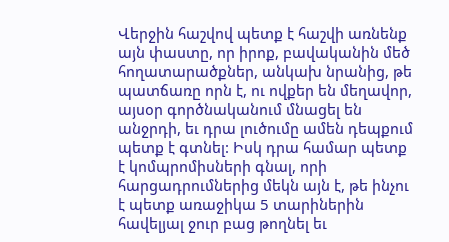Վերջին հաշվով պետք է հաշվի առնենք այն փաստը, որ իրոք, բավականին մեծ հողատարածքներ, անկախ նրանից, թե պատճառը որն է, ու ովքեր են մեղավոր, այսօր գործնականում մնացել են անջրդի, եւ դրա լուծումը ամեն դեպքում պետք է գտնել: Իսկ դրա համար պետք է կոմպրոմիսների գնալ, որի հարցադրումներից մեկն այն է, թե ինչու է պետք առաջիկա 5 տարիներին հավելյալ ջուր բաց թողնել եւ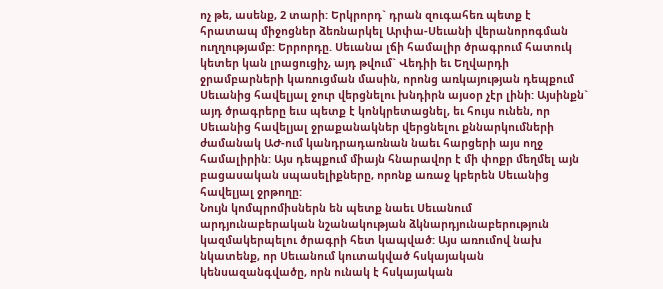ոչ թե, ասենք, 2 տարի: Երկրորդ` դրան զուգահեռ պետք է հրատապ միջոցներ ձեռնարկել Արփա-Սեւանի վերանորոգման ուղղությամբ: Երրորդը. Սեւանա լճի համալիր ծրագրում հատուկ կետեր կան լրացուցիչ, այդ թվում` Վեդիի եւ Եղվարդի ջրամբարների կառուցման մասին, որոնց առկայության դեպքում Սեւանից հավելյալ ջուր վերցնելու խնդիրն այսօր չէր լինի: Այսինքն` այդ ծրագրերը եւս պետք է կոնկրետացնել, եւ հույս ունեն, որ Սեւանից հավելյալ ջրաքանակներ վերցնելու քննարկումների ժամանակ ԱԺ-ում կանդրադառնան նաեւ հարցերի այս ողջ համալիրին: Այս դեպքում միայն հնարավոր է մի փոքր մեղմել այն բացասական սպասելիքները, որոնք առաջ կբերեն Սեւանից հավելյալ ջրթողը:
Նույն կոմպրոմիսներն են պետք նաեւ Սեւանում արդյունաբերական նշանակության ձկնարդյունաբերություն կազմակերպելու ծրագրի հետ կապված: Այս առումով նախ նկատենք, որ Սեւանում կուտակված հսկայական կենսազանգվածը, որն ունակ է հսկայական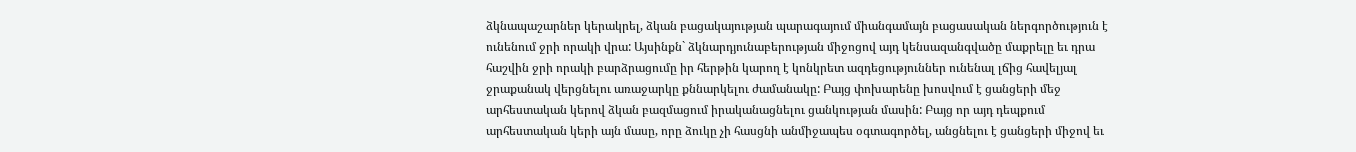ձկնապաշարներ կերակրել, ձկան բացակայության պարագայում միանգամայն բացասական ներգործություն է ունենում ջրի որակի վրա: Այսինքն` ձկնարդյունաբերության միջոցով այդ կենսազանգվածը մաքրելը եւ դրա հաշվին ջրի որակի բարձրացումը իր հերթին կարող է կոնկրետ ազդեցություններ ունենալ լճից հավելյալ ջրաքանակ վերցնելու առաջարկը քննարկելու ժամանակը: Բայց փոխարենը խոսվում է ցանցերի մեջ արհեստական կերով ձկան բազմացում իրականացնելու ցանկության մասին: Բայց որ այդ դեպքում արհեստական կերի այն մասը, որը ձուկը չի հասցնի անմիջապես օգտագործել, անցնելու է ցանցերի միջով եւ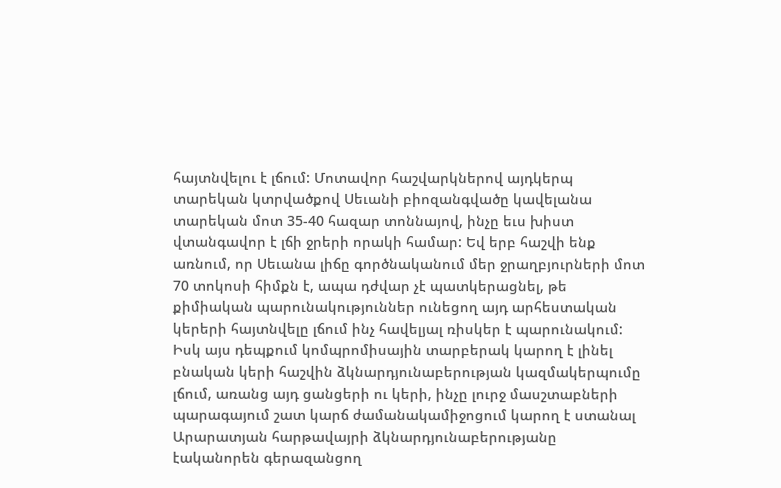հայտնվելու է լճում: Մոտավոր հաշվարկներով այդկերպ տարեկան կտրվածքով Սեւանի բիոզանգվածը կավելանա տարեկան մոտ 35-40 հազար տոննայով, ինչը եւս խիստ վտանգավոր է լճի ջրերի որակի համար: Եվ երբ հաշվի ենք առնում, որ Սեւանա լիճը գործնականում մեր ջրաղբյուրների մոտ 70 տոկոսի հիմքն է, ապա դժվար չէ պատկերացնել, թե քիմիական պարունակություններ ունեցող այդ արհեստական կերերի հայտնվելը լճում ինչ հավելյալ ռիսկեր է պարունակում: Իսկ այս դեպքում կոմպրոմիսային տարբերակ կարող է լինել բնական կերի հաշվին ձկնարդյունաբերության կազմակերպումը լճում, առանց այդ ցանցերի ու կերի, ինչը լուրջ մասշտաբների պարագայում շատ կարճ ժամանակամիջոցում կարող է ստանալ Արարատյան հարթավայրի ձկնարդյունաբերությանը էականորեն գերազանցող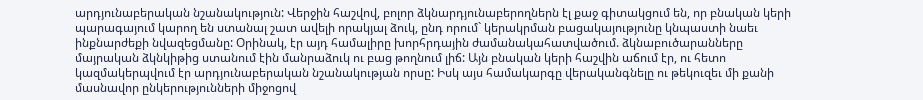արդյունաբերական նշանակություն: Վերջին հաշվով, բոլոր ձկնարդյունաբերողներն էլ քաջ գիտակցում են, որ բնական կերի պարագայում կարող են ստանալ շատ ավելի որակյալ ձուկ, ընդ որում` կերակրման բացակայությունը կնպաստի նաեւ ինքնարժեքի նվազեցմանը: Օրինակ, էր այդ համալիրը խորհրդային ժամանակահատվածում. ձկնաբուծարանները մայրական ձկնկիթից ստանում էին մանրաձուկ ու բաց թողնում լիճ: Այն բնական կերի հաշվին աճում էր, ու հետո կազմակերպվում էր արդյունաբերական նշանակության որսը: Իսկ այս համակարգը վերականգնելը ու թեկուզեւ մի քանի մասնավոր ընկերությունների միջոցով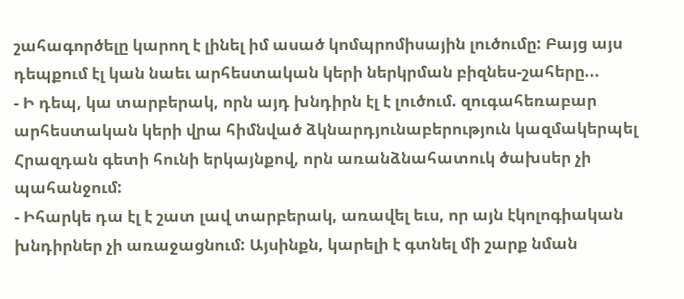շահագործելը կարող է լինել իմ ասած կոմպրոմիսային լուծումը: Բայց այս դեպքում էլ կան նաեւ արհեստական կերի ներկրման բիզնես-շահերը...
- Ի դեպ, կա տարբերակ, որն այդ խնդիրն էլ է լուծում. զուգահեռաբար արհեստական կերի վրա հիմնված ձկնարդյունաբերություն կազմակերպել Հրազդան գետի հունի երկայնքով, որն առանձնահատուկ ծախսեր չի պահանջում:
- Իհարկե դա էլ է շատ լավ տարբերակ, առավել եւս, որ այն էկոլոգիական խնդիրներ չի առաջացնում: Այսինքն, կարելի է գտնել մի շարք նման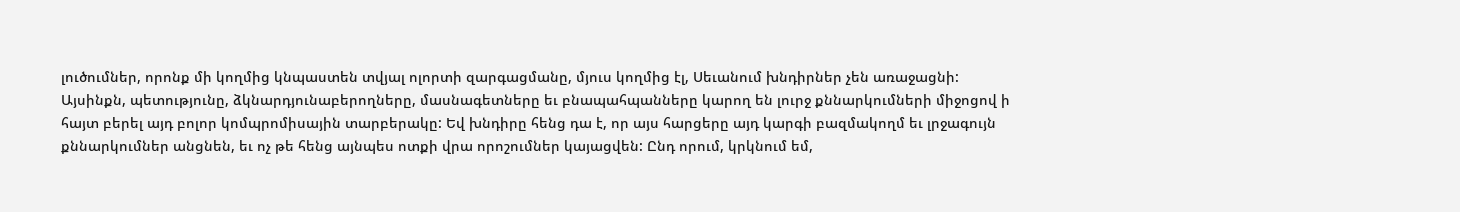լուծումներ, որոնք մի կողմից կնպաստեն տվյալ ոլորտի զարգացմանը, մյուս կողմից էլ, Սեւանում խնդիրներ չեն առաջացնի: Այսինքն, պետությունը, ձկնարդյունաբերողները, մասնագետները եւ բնապահպանները կարող են լուրջ քննարկումների միջոցով ի հայտ բերել այդ բոլոր կոմպրոմիսային տարբերակը: Եվ խնդիրը հենց դա է, որ այս հարցերը այդ կարգի բազմակողմ եւ լրջագույն քննարկումներ անցնեն, եւ ոչ թե հենց այնպես ոտքի վրա որոշումներ կայացվեն: Ընդ որում, կրկնում եմ,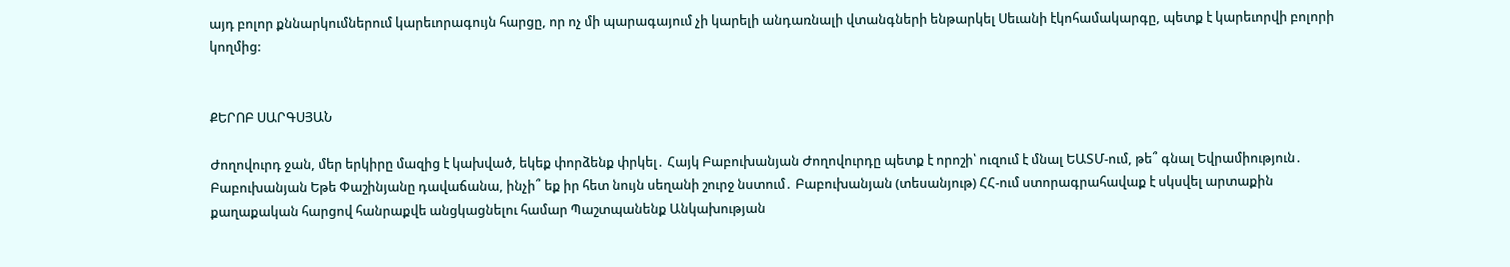այդ բոլոր քննարկումներում կարեւորագույն հարցը, որ ոչ մի պարագայում չի կարելի անդառնալի վտանգների ենթարկել Սեւանի էկոհամակարգը, պետք է կարեւորվի բոլորի կողմից:


ՔԵՐՈԲ ՍԱՐԳՍՅԱՆ

Ժողովուրդ ջան, մեր երկիրը մազից է կախված, եկեք փորձենք փրկել․ Հայկ Բաբուխանյան Ժողովուրդը պետք է որոշի՝ ուզում է մնալ ԵԱՏՄ-ում, թե՞ գնալ Եվրամիություն․ Բաբուխանյան Եթե Փաշինյանը դավաճանա, ինչի՞ եք իր հետ նույն սեղանի շուրջ նստում․ Բաբուխանյան (տեսանյութ) ՀՀ-ում ստորագրահավաք է սկսվել արտաքին քաղաքական հարցով հանրաքվե անցկացնելու համար Պաշտպանենք Անկախության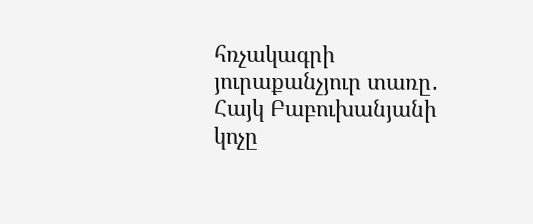հռչակագրի յուրաքանչյուր տառը․ Հայկ Բաբուխանյանի կոչը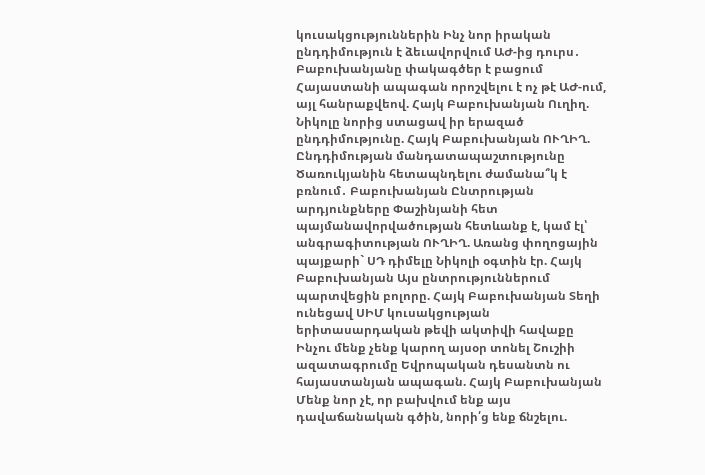կուսակցություններին Ինչ նոր իրական ընդդիմություն է ձեւավորվում ԱԺ-ից դուրս․ Բաբուխանյանը փակագծեր է բացում Հայաստանի ապագան որոշվելու է ոչ թէ ԱԺ-ում, այլ հանրաքվեով. Հայկ Բաբուխանյան Ուղիղ. Նիկոլը նորից ստացավ իր երազած ընդդիմությունը. Հայկ Բաբուխանյան ՈՒՂԻՂ. Ընդդիմության մանդատապաշտությունը Ծառուկյանին հետապնդելու ժամանա՞կ է բռնում․ Բաբուխանյան Ընտրության արդյունքները Փաշինյանի հետ պայմանավորվածության հետևանք է, կամ էլ՝ անգրագիտության ՈՒՂԻՂ. Առանց փողոցային պայքարի` ՍԴ դիմելը Նիկոլի օգտին էր. Հայկ Բաբուխանյան Այս ընտրություններում պարտվեցին բոլորը. Հայկ Բաբուխանյան Տեղի ունեցավ ՍԻՄ կուսակցության երիտասարդական թեվի ակտիվի հավաքը Ինչու մենք չենք կարող այսօր տոնել Շուշիի ազատագրումը Եվրոպական դեսանտն ու հայաստանյան ապագան. Հայկ Բաբուխանյան Մենք նոր չէ, որ բախվում ենք այս դավաճանական գծին, նորի՛ց ենք ճնշելու.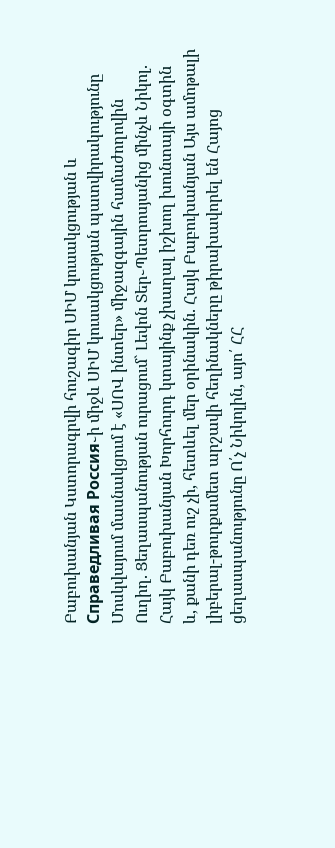Բաբուխանյան Կստորագրվի հուշագիր ՍԻՄ կուսակցության և Справедливая Россия֊ի միջև ՍԻՄ կուսակցության պատվիրակությունը Մոսկվայում մասնակցում է «ՍՈՎ ինտեր» միջազգային համաժողովին Ուղիղ. Ցեղասպանության ուրացում` Լեվոն Տեր֊Պետրոսյանից մինչև Նիկոլ. Հայկ Բաբուխանյան Խորհուրդ կտայինք չխաղալ իշխող խունտայի օգտին և, քանի դեռ ուշ չի, հետևել մեր օրինակին. Հայկ Բաբուխանյան Այս ամոթալի լիբերալ-թուրքամետ արշավի հեղինակները թիրախավորել են Հայոց ցեղասպանությունը Ո՛չ Նիկոլին, այո՛ ՀՀ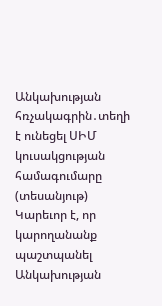Անկախության հռչակագրին․տեղի է ունեցել ՍԻՄ կուսակցության համագումարը (տեսանյութ) Կարեւոր է, որ կարողանանք պաշտպանել Անկախության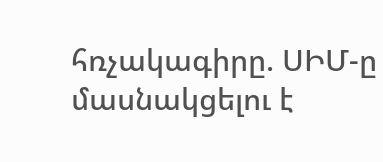հռչակագիրը. ՍԻՄ-ը մասնակցելու է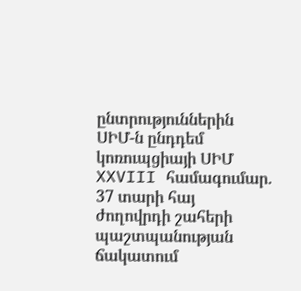ընտրություններին ՍԻՄ-ն ընդդեմ կոռուպցիայի ՍԻՄ XXVIII համագումար. 37 տարի հայ ժողովրդի շահերի պաշտպանության ճակատում